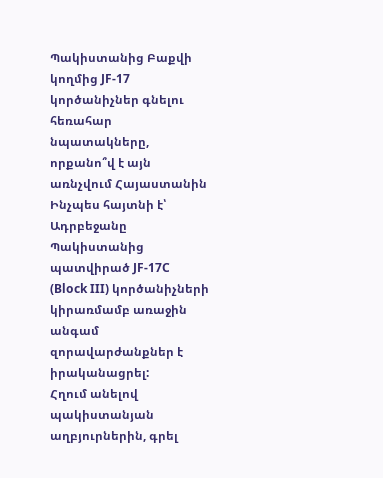Պակիստանից Բաքվի կողմից JF-17 կործանիչներ գնելու հեռահար նպատակները, որքանո՞վ է այն առնչվում Հայաստանին
Ինչպես հայտնի է՝ Ադրբեջանը Պակիստանից պատվիրած JF-17C (Block III) կործանիչների կիրառմամբ առաջին անգամ զորավարժանքներ է իրականացրել:
Հղում անելով պակիստանյան աղբյուրներին, գրել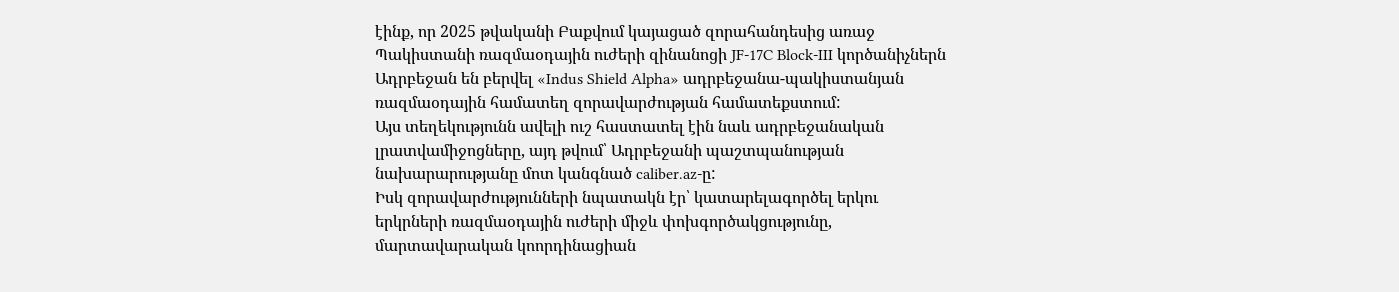էինք, որ 2025 թվականի Բաքվում կայացած զորահանդեսից առաջ Պակիստանի ռազմաօդային ուժերի զինանոցի JF-17C Block-III կործանիչներն Ադրբեջան են բերվել «Indus Shield Alpha» ադրբեջանա-պակիստանյան ռազմաօդային համատեղ զորավարժության համատեքստում:
Այս տեղեկությունն ավելի ուշ հաստատել էին նաև ադրբեջանական լրատվամիջոցները, այդ թվում՝ Ադրբեջանի պաշտպանության նախարարությանը մոտ կանգնած caliber.az-ը:
Իսկ զորավարժությունների նպատակն էր՝ կատարելագործել երկու երկրների ռազմաօդային ուժերի միջև փոխգործակցությունը, մարտավարական կոորդինացիան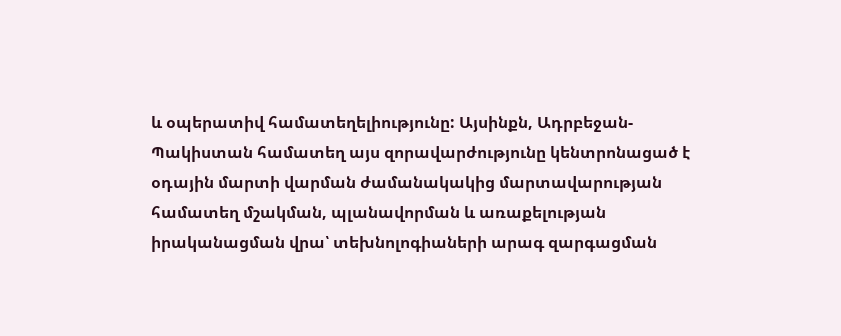և օպերատիվ համատեղելիությունը: Այսինքն, Ադրբեջան-Պակիստան համատեղ այս զորավարժությունը կենտրոնացած է օդային մարտի վարման ժամանակակից մարտավարության համատեղ մշակման, պլանավորման և առաքելության իրականացման վրա՝ տեխնոլոգիաների արագ զարգացման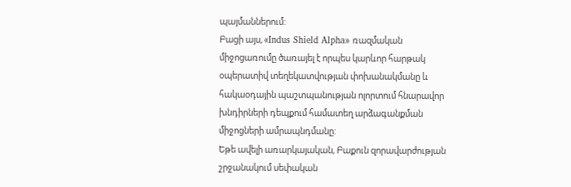պայմաններում:
Բացի այս, «Indus Shield Alpha» ռազմական միջոցառումը ծառայել է որպես կարևոր հարթակ օպերատիվ տեղեկատվության փոխանակմանը և հակաօդային պաշտպանության ոլորտում հնարավոր խնդիրների դեպքում համատեղ արձագանքման միջոցների ամրապնդմանը:
Եթե ավելի առարկայական, Բաքուն զորավարժության շրջանակում սեփական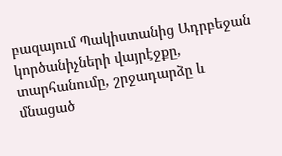բազայում Պակիստանից Ադրբեջան կործանիչների վայրէջքը, տարհանումը, շրջադարձը և մնացած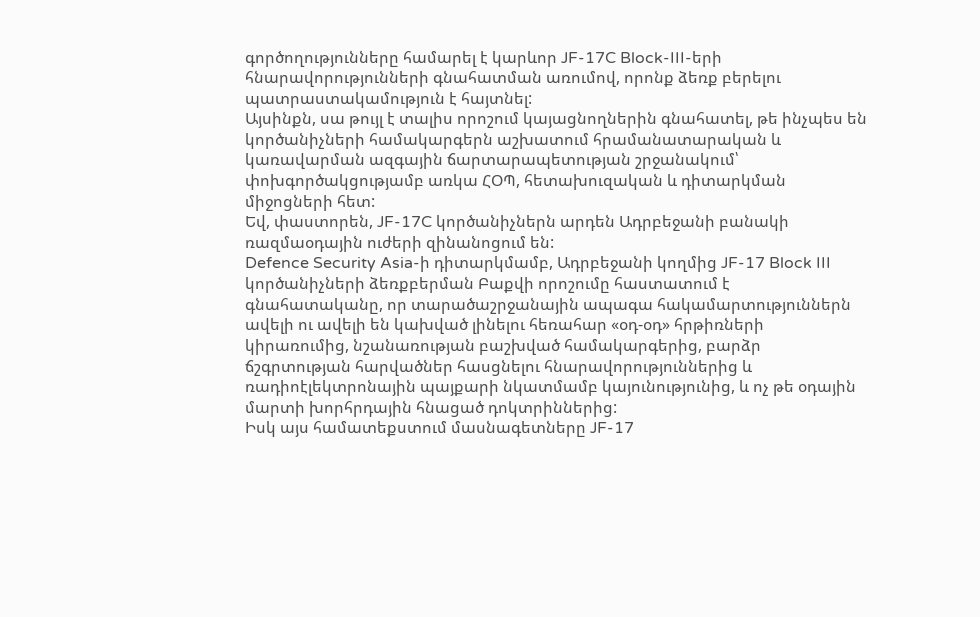գործողությունները համարել է կարևոր JF-17C Block-III-երի հնարավորությունների գնահատման առումով, որոնք ձեռք բերելու պատրաստակամություն է հայտնել:
Այսինքն, սա թույլ է տալիս որոշում կայացնողներին գնահատել, թե ինչպես են կործանիչների համակարգերն աշխատում հրամանատարական և կառավարման ազգային ճարտարապետության շրջանակում՝ փոխգործակցությամբ առկա ՀՕՊ, հետախուզական և դիտարկման միջոցների հետ:
Եվ, փաստորեն, JF-17C կործանիչներն արդեն Ադրբեջանի բանակի ռազմաօդային ուժերի զինանոցում են:
Defence Security Asia-ի դիտարկմամբ, Ադրբեջանի կողմից JF-17 Block III կործանիչների ձեռքբերման Բաքվի որոշումը հաստատում է գնահատականը, որ տարածաշրջանային ապագա հակամարտություններն ավելի ու ավելի են կախված լինելու հեռահար «օդ-օդ» հրթիռների կիրառումից, նշանառության բաշխված համակարգերից, բարձր ճշգրտության հարվածներ հասցնելու հնարավորություններից և ռադիոէլեկտրոնային պայքարի նկատմամբ կայունությունից, և ոչ թե օդային մարտի խորհրդային հնացած դոկտրիններից:
Իսկ այս համատեքստում մասնագետները JF-17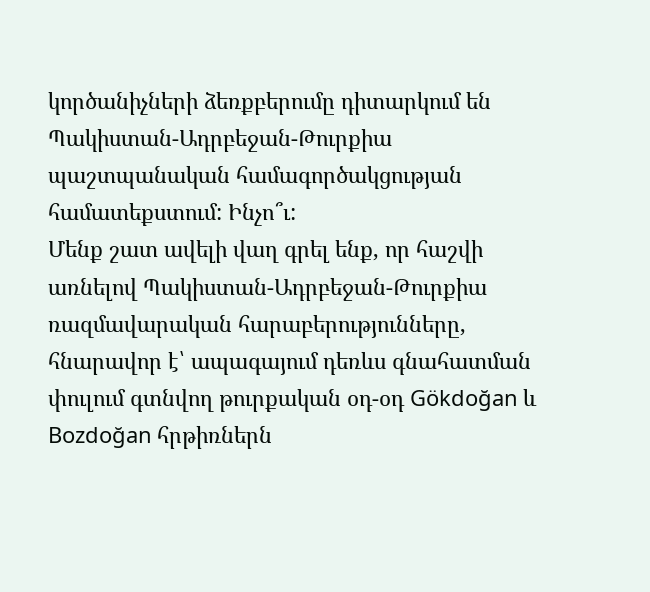կործանիչների ձեռքբերումը դիտարկում են Պակիստան-Ադրբեջան-Թուրքիա պաշտպանական համագործակցության համատեքստում: Ինչո՞ւ:
Մենք շատ ավելի վաղ գրել ենք, որ հաշվի առնելով Պակիստան-Ադրբեջան-Թուրքիա ռազմավարական հարաբերությունները, հնարավոր է՝ ապագայում դեռևս գնահատման փուլում գտնվող թուրքական օդ-օդ Gökdoğan և Bozdoğan հրթիռներն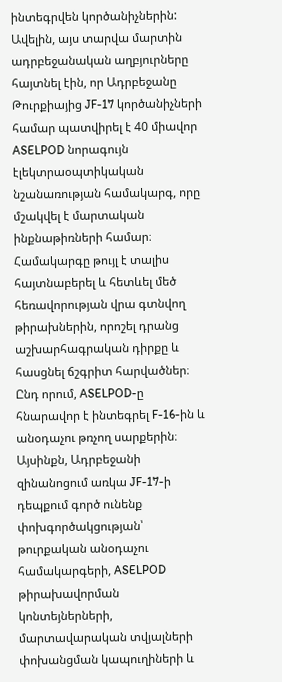ինտեգրվեն կործանիչներին:
Ավելին, այս տարվա մարտին ադրբեջանական աղբյուրները հայտնել էին, որ Ադրբեջանը Թուրքիայից JF-17 կործանիչների համար պատվիրել է 40 միավոր ASELPOD նորագույն էլեկտրաօպտիկական նշանառության համակարգ, որը մշակվել է մարտական ինքնաթիռների համար։
Համակարգը թույլ է տալիս հայտնաբերել և հետևել մեծ հեռավորության վրա գտնվող թիրախներին, որոշել դրանց աշխարհագրական դիրքը և հասցնել ճշգրիտ հարվածներ։
Ընդ որում, ASELPOD-ը հնարավոր է ինտեգրել F-16-ին և անօդաչու թռչող սարքերին։
Այսինքն, Ադրբեջանի զինանոցում առկա JF-17-ի դեպքում գործ ունենք փոխգործակցության՝ թուրքական անօդաչու համակարգերի, ASELPOD թիրախավորման կոնտեյներների, մարտավարական տվյալների փոխանցման կապուղիների և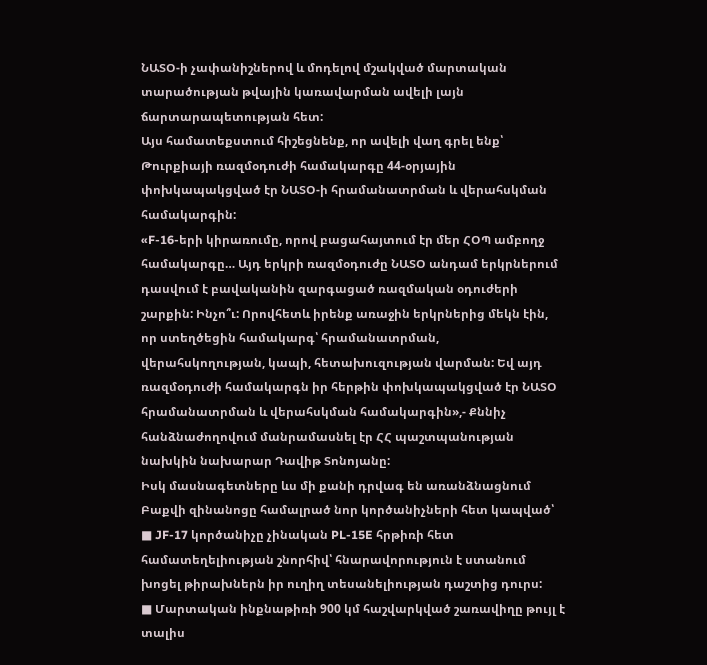ՆԱՏՕ-ի չափանիշներով և մոդելով մշակված մարտական տարածության թվային կառավարման ավելի լայն ճարտարապետության հետ:
Այս համատեքստում հիշեցնենք, որ ավելի վաղ գրել ենք՝ Թուրքիայի ռազմօդուժի համակարգը 44-օրյային փոխկապակցված էր ՆԱՏՕ-ի հրամանատրման և վերահսկման համակարգին:
«F-16-երի կիրառումը, որով բացահայտում էր մեր ՀՕՊ ամբողջ համակարգը… Այդ երկրի ռազմօդուժը ՆԱՏՕ անդամ երկրներում դասվում է բավականին զարգացած ռազմական օդուժերի շարքին: Ինչո՞ւ: Որովհետև իրենք առաջին երկրներից մեկն էին, որ ստեղծեցին համակարգ՝ հրամանատրման, վերահսկողության, կապի, հետախուզության վարման: Եվ այդ ռազմօդուժի համակարգն իր հերթին փոխկապակցված էր ՆԱՏՕ հրամանատրման և վերահսկման համակարգին»,- Քննիչ հանձնաժողովում մանրամասնել էր ՀՀ պաշտպանության նախկին նախարար Դավիթ Տոնոյանը:
Իսկ մասնագետները ևս մի քանի դրվագ են առանձնացնում Բաքվի զինանոցը համալրած նոր կործանիչների հետ կապված՝
■ JF-17 կործանիչը չինական PL-15E հրթիռի հետ համատեղելիության շնորհիվ՝ հնարավորություն է ստանում խոցել թիրախներն իր ուղիղ տեսանելիության դաշտից դուրս:
■ Մարտական ինքնաթիռի 900 կմ հաշվարկված շառավիղը թույլ է տալիս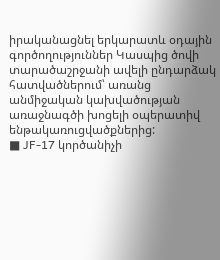իրականացնել երկարատև օդային գործողություններ Կասպից ծովի տարածաշրջանի ավելի ընդարձակ հատվածներում՝ առանց անմիջական կախվածության առաջնագծի խոցելի օպերատիվ ենթակառուցվածքներից:
■ JF-17 կործանիչի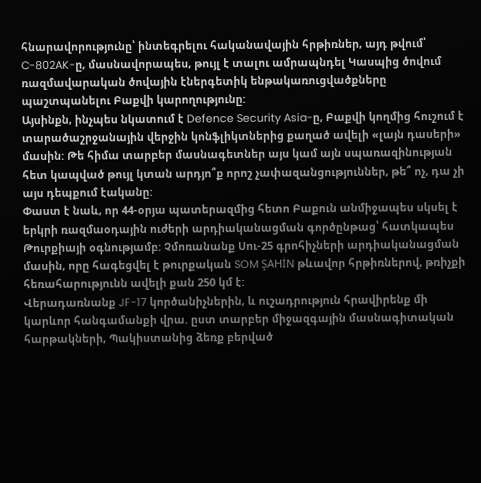հնարավորությունը՝ ինտեգրելու հականավային հրթիռներ, այդ թվում՝ C-802AK-ը, մասնավորապես, թույլ է տալու ամրապնդել Կասպից ծովում ռազմավարական ծովային էներգետիկ ենթակառուցվածքները պաշտպանելու Բաքվի կարողությունը:
Այսինքն, ինչպես նկատում է Defence Security Asia-ը, Բաքվի կողմից հուշում է տարածաշրջանային վերջին կոնֆլիկտներից քաղած ավելի «լայն դասերի» մասին: Թե հիմա տարբեր մասնագետներ այս կամ այն սպառազինության հետ կապված թույլ կտան արդյո՞ք որոշ չափազանցություններ, թե՞ ոչ, դա չի այս դեպքում էականը:
Փաստ է նաև, որ 44-օրյա պատերազմից հետո Բաքուն անմիջապես սկսել է երկրի ռազմաօդային ուժերի արդիականացման գործընթաց՝ հատկապես Թուրքիայի օգնությամբ: Չմոռանանք Սու-25 գրոհիչների արդիականացման մասին, որը հագեցվել է թուրքական SOM ŞAHİN թևավոր հրթիռներով, թռիչքի հեռահարությունն ավելի քան 250 կմ է:
Վերադառնանք JF-17 կործանիչներին, և ուշադրություն հրավիրենք մի կարևոր հանգամանքի վրա. ըստ տարբեր միջազգային մասնագիտական հարթակների, Պակիստանից ձեռք բերված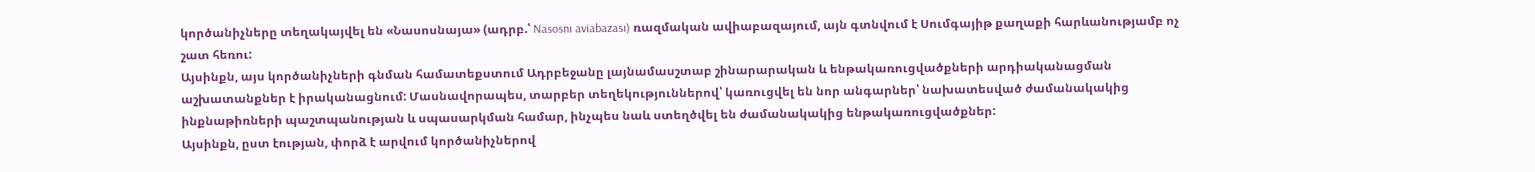կործանիչները տեղակայվել են «Նասոսնայա» (ադրբ.՝ Nasosnı aviabazası) ռազմական ավիաբազայում, այն գտնվում է Սումգայիթ քաղաքի հարևանությամբ ոչ շատ հեռու:
Այսինքն, այս կործանիչների գնման համատեքստում Ադրբեջանը լայնամասշտաբ շինարարական և ենթակառուցվածքների արդիականացման աշխատանքներ է իրականացնում: Մասնավորապես, տարբեր տեղեկություններով՝ կառուցվել են նոր անգարներ՝ նախատեսված ժամանակակից ինքնաթիռների պաշտպանության և սպասարկման համար, ինչպես նաև ստեղծվել են ժամանակակից ենթակառուցվածքներ:
Այսինքն, ըստ էության, փորձ է արվում կործանիչներով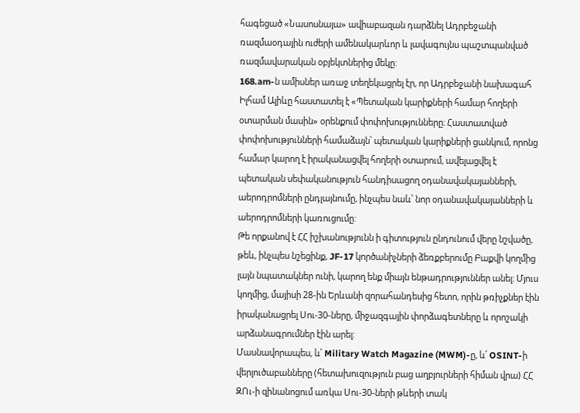հագեցած «Նասոսնայա» ավիաբազան դարձնել Ադրբեջանի ռազմաօդային ուժերի ամենակարևոր և լավագույնս պաշտպանված ռազմավարական օբյեկտներից մեկը:
168.am-ն ամիսներ առաջ տեղեկացրել էր, որ Ադրբեջանի նախագահ Իլհամ Ալիևը հաստատել է «Պետական կարիքների համար հողերի օտարման մասին» օրենքում փոփոխությունները։ Հաստատված փոփոխությունների համաձայն՝ պետական կարիքների ցանկում, որոնց համար կարող է իրականացվել հողերի օտարում, ավելացվել է պետական սեփականություն հանդիսացող օդանավակայանների, աերոդրոմների ընդլայնումը, ինչպես նաև՝ նոր օդանավակայանների և աերոդրոմների կառուցումը:
Թե որքանով է ՀՀ իշխանությունն ի գիտություն ընդունում վերը նշվածը, թեև, ինչպես նշեցինք, JF-17 կործանիչների ձեռքբերումը Բաքվի կողմից լայն նպատակներ ունի, կարող ենք միայն ենթադրություններ անել: Մյուս կողմից, մայիսի 28-ին Երևանի զորահանդեսից հետո, որին թռիչքներ էին իրականացրել Սու-30-ները, միջազգային փորձագետները և որոշակի արձանագրումներ էին արել:
Մասնավորապես, և՛ Military Watch Magazine (MWM)-ը, և՛ OSINT-ի վերլուծաբանները (հետախուզություն բաց աղբյուրների հիման վրա) ՀՀ ԶՈւ-ի զինանոցում առկա Սու-30-ների թևերի տակ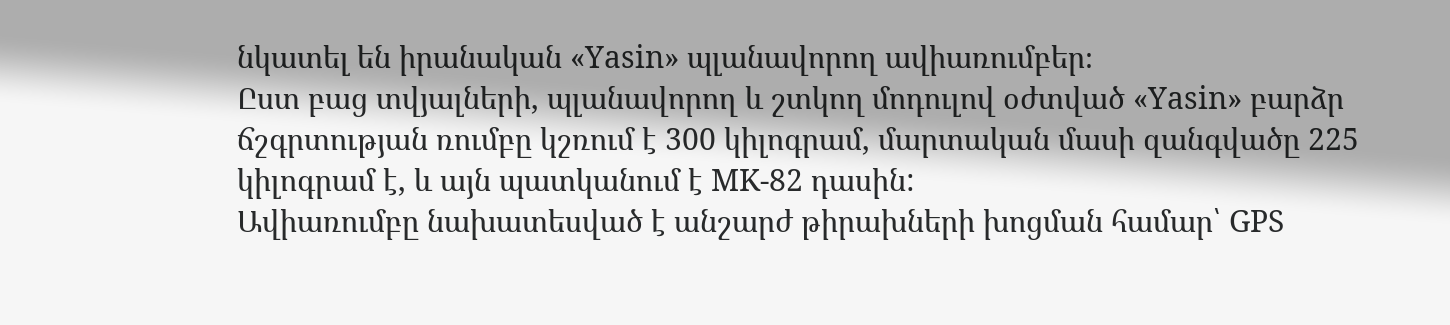նկատել են իրանական «Yasin» պլանավորող ավիառումբեր։
Ըստ բաց տվյալների, պլանավորող և շտկող մոդուլով օժտված «Yasin» բարձր ճշգրտության ռումբը կշռում է 300 կիլոգրամ, մարտական մասի զանգվածը 225 կիլոգրամ է, և այն պատկանում է MK-82 դասին:
Ավիառումբը նախատեսված է անշարժ թիրախների խոցման համար՝ GPS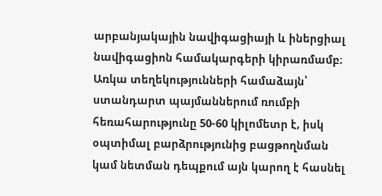արբանյակային նավիգացիայի և իներցիալ նավիգացիոն համակարգերի կիրառմամբ։
Առկա տեղեկությունների համաձայն՝ ստանդարտ պայմաններում ռումբի հեռահարությունը 50-60 կիլոմետր է, իսկ օպտիմալ բարձրությունից բացթողնման կամ նետման դեպքում այն կարող է հասնել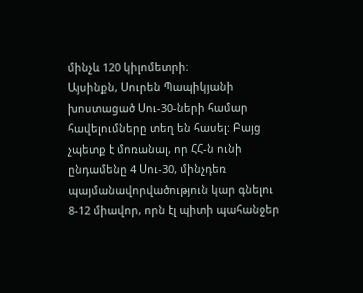մինչև 120 կիլոմետրի։
Այսինքն, Սուրեն Պապիկյանի խոստացած Սու-30-ների համար հավելումները տեղ են հասել: Բայց չպետք է մոռանալ, որ ՀՀ-ն ունի ընդամենը 4 Սու-30, մինչդեռ պայմանավորվածություն կար գնելու 8-12 միավոր, որն էլ պիտի պահանջեր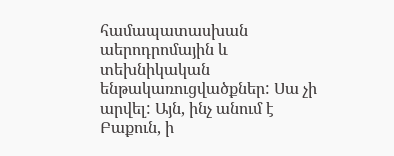համապատասխան աերոդրոմային և տեխնիկական ենթակառուցվածքներ: Սա չի արվել: Այն, ինչ անում է Բաքուն, ի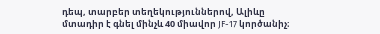դեպ, տարբեր տեղեկություններով, Ալիևը մտադիր է գնել մինչև 40 միավոր JF-17 կործանիչ։